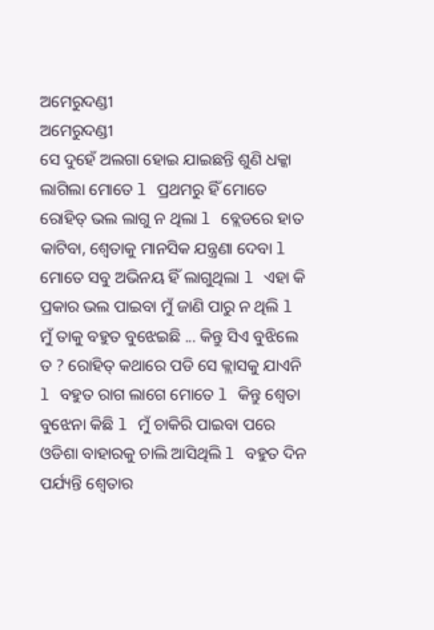ଅମେରୁଦଣ୍ଡୀ
ଅମେରୁଦଣ୍ଡୀ
ସେ ଦୁହେଁ ଅଲଗା ହୋଇ ଯାଇଛନ୍ତି ଶୁଣି ଧକ୍କା ଲାଗିଲା ମୋତେ l ପ୍ରଥମରୁ ହିଁ ମୋତେ ରୋହିତ୍ ଭଲ ଲାଗୁ ନ ଥିଲା l ବ୍ଲେଡରେ ହାତ କାଟିବା, ଶ୍ୱେତାକୁ ମାନସିକ ଯନ୍ତ୍ରଣା ଦେବା l ମୋତେ ସବୁ ଅଭିନୟ ହିଁ ଲାଗୁଥିଲା l ଏହା କି ପ୍ରକାର ଭଲ ପାଇବା ମୁଁ ଜାଣି ପାରୁ ନ ଥିଲି l ମୁଁ ତାକୁ ବହୁତ ବୁଝେଇଛି ... କିନ୍ତୁ ସିଏ ବୁଝିଲେ ତ ? ରୋହିତ୍ କଥାରେ ପଡି ସେ କ୍ଲାସକୁ ଯାଏନି l ବହୁତ ରାଗ ଲାଗେ ମୋତେ l କିନ୍ତୁ ଶ୍ୱେତା ବୁଝେନା କିଛି l ମୁଁ ଚାକିରି ପାଇବା ପରେ ଓଡିଶା ବାହାରକୁ ଚାଲି ଆସିଥିଲି l ବହୁତ ଦିନ ପର୍ଯ୍ୟନ୍ତି ଶ୍ୱେତାର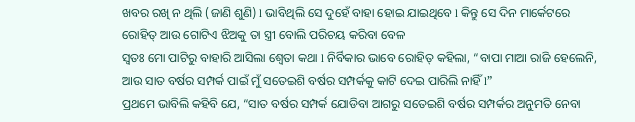ଖବର ରଖି ନ ଥିଲି (ଜାଣି ଶୁଣି) l ଭାବିଥିଲି ସେ ଦୁହେଁ ବାହା ହୋଇ ଯାଇଥିବେ l କିନ୍ତୁ ସେ ଦିନ ମାର୍କେଟରେ ରୋହିତ୍ ଆଉ ଗୋଟିଏ ଝିଅକୁ ତା ସ୍ତ୍ରୀ ବୋଲି ପରିଚୟ କରିବା ବେଳ
ସ୍ୱତଃ ମୋ ପାଟିରୁ ବାହାରି ଆସିଲା ଶ୍ୱେତା କଥା l ନିର୍ବିକାର ଭାବେ ରୋହିତ୍ କହିଲା, “ବାପା ମାଆ ରାଜି ହେଲେନି, ଆଉ ସାତ ବର୍ଷର ସମ୍ପର୍କ ପାଇଁ ମୁଁ ସତେଇଶି ବର୍ଷର ସମ୍ପର୍କକୁ କାଟି ଦେଇ ପାରିଲି ନାହିଁ l”
ପ୍ରଥମେ ଭାବିଲି କହିବି ଯେ, “ସାତ ବର୍ଷର ସମ୍ପର୍କ ଯୋଡିବା ଆଗରୁ ସତେଇଶି ବର୍ଷର ସମ୍ପର୍କର ଅନୁମତି ନେବା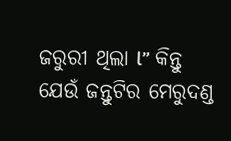ଜରୁରୀ ଥିଲା l” କିନ୍ତୁ ଯେଉଁ ଜନ୍ତୁଟିର ମେରୁଦଣ୍ଡ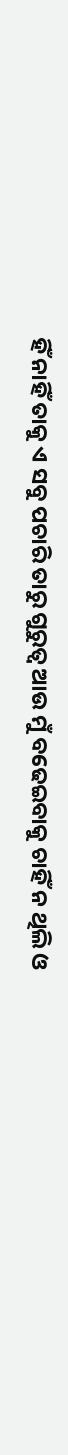ହିଁ ନାହିଁ ତାକୁ ଏ ସବୁ ପଚାରି ତାରୁ ଗୁରୁତ୍ୱ ଆଉ ମୁଁ ବଢେଇବାକୁ ଚାହିଁ ନ ଥିଲି ଓ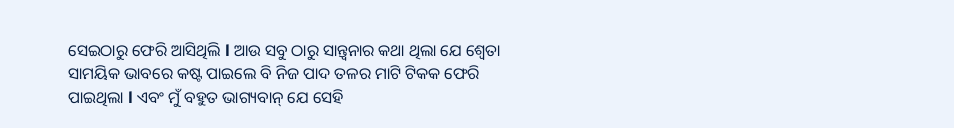ସେଇଠାରୁ ଫେରି ଆସିଥିଲି l ଆଉ ସବୁ ଠାରୁ ସାନ୍ତ୍ୱନାର କଥା ଥିଲା ଯେ ଶ୍ୱେତା ସାମୟିକ ଭାବରେ କଷ୍ଟ ପାଇଲେ ବି ନିଜ ପାଦ ତଳର ମାଟି ଟିକକ ଫେରି ପାଇଥିଲା l ଏବଂ ମୁଁ ବହୁତ ଭାଗ୍ୟବାନ୍ ଯେ ସେହି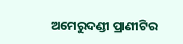ଅମେରୁଦଣ୍ଡୀ ପ୍ରାଣୀଟିର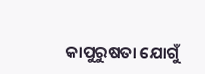କାପୁରୁଷତା ଯୋଗୁଁ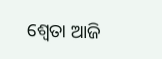ଶ୍ୱେତା ଆଜି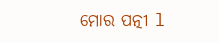ମୋର ପତ୍ନୀ l